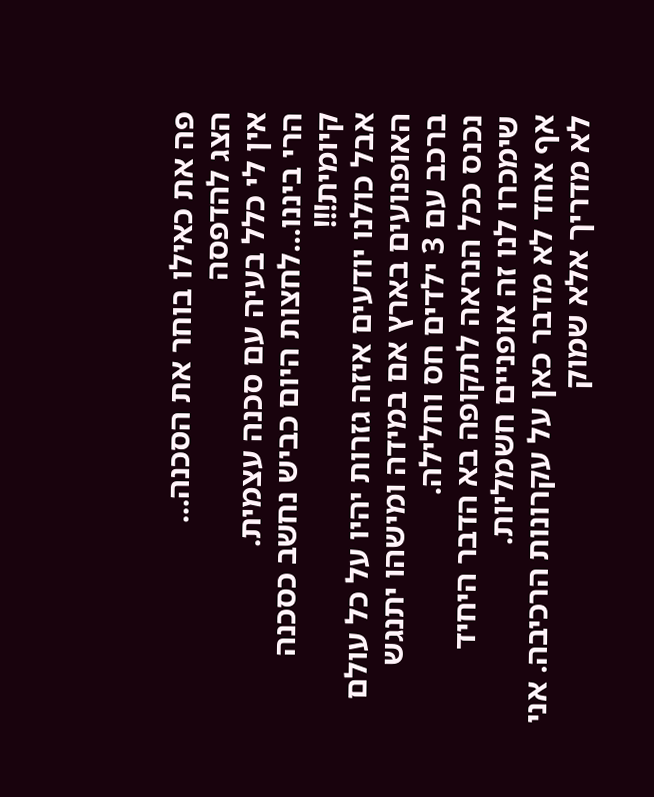פה את כאילו בוחר את הסכנה...
הצג להדפסה
אין לי כלל בעיה עם סכנה עצמית.
הרי ביננו...לחצות היום כביש נחשב כסכנה קיומית!!!
אבל כולנו יודעים איזה גזרות יהיו על כל עולם האופנועים בארץ אם במידה ומישהו יתנגש ברכב עם 3 ילדים חס וחלילה.
נכנס ככל הנראה לתקופה בא הדבר היחיד שימכרו לנו זה אופניים חשמליות.
אף אחד לא מדבר כאן על עקרונות הרכיבה. אני לא מדריך אלא שמוק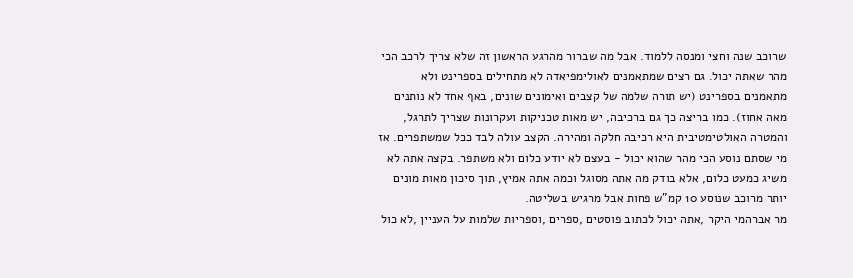שרוכב שנה וחצי ומנסה ללמוד. אבל מה שברור מהרגע הראשון זה שלא צריך לרכב הכי מהר שאתה יכול. גם רצים שמתאמנים לאולימפיאדה לא מתחילים בספרינט ולא מתאמנים בספרינט (יש תורה שלמה של קצבים ואימונים שונים, באף אחד לא נותנים מאה אחוז). כמו בריצה כך גם ברכיבה, יש מאות טכניקות ועקרונות שצריך לתרגל, והמטרה האולטימטיבית היא רכיבה חלקה ומהירה. הקצב עולה לבד ככל שמשתפרים. אז מי שסתם נוסע הכי מהר שהוא יכול - בעצם לא יודע כלום ולא משתפר. בקצה אתה לא משיג כמעט כלום, אלא בודק מה אתה מסוגל וכמה אתה אמיץ, תוך סיכון מאות מונים יותר מרוכב שנוסע 10 קמ"ש פחות אבל מרגיש בשליטה.
מר אברהמי היקר ,אתה יכול לכתוב פוסטים ,ספרים ,וספריות שלמות על העניין ,לא כול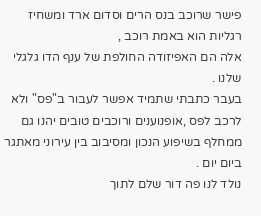פישר שרוכב בנס הרים וסדום ארד ומשחיז רגליות הוא באמת רוכב ,
אלה הם האפיזודה החולפת של ענף הדו גלגלי שלנו .
בעבר כתבתי שתמיד אפשר לעבור ב"פס" ולא לרכב לפס ,אופנוענים ורוכבים טובים יהנו גם ממחלף בשיפוע הנכון ומסיבוב בין עירוני מאתגר ביום יום .
נולד לנו פה דור שלם לתוך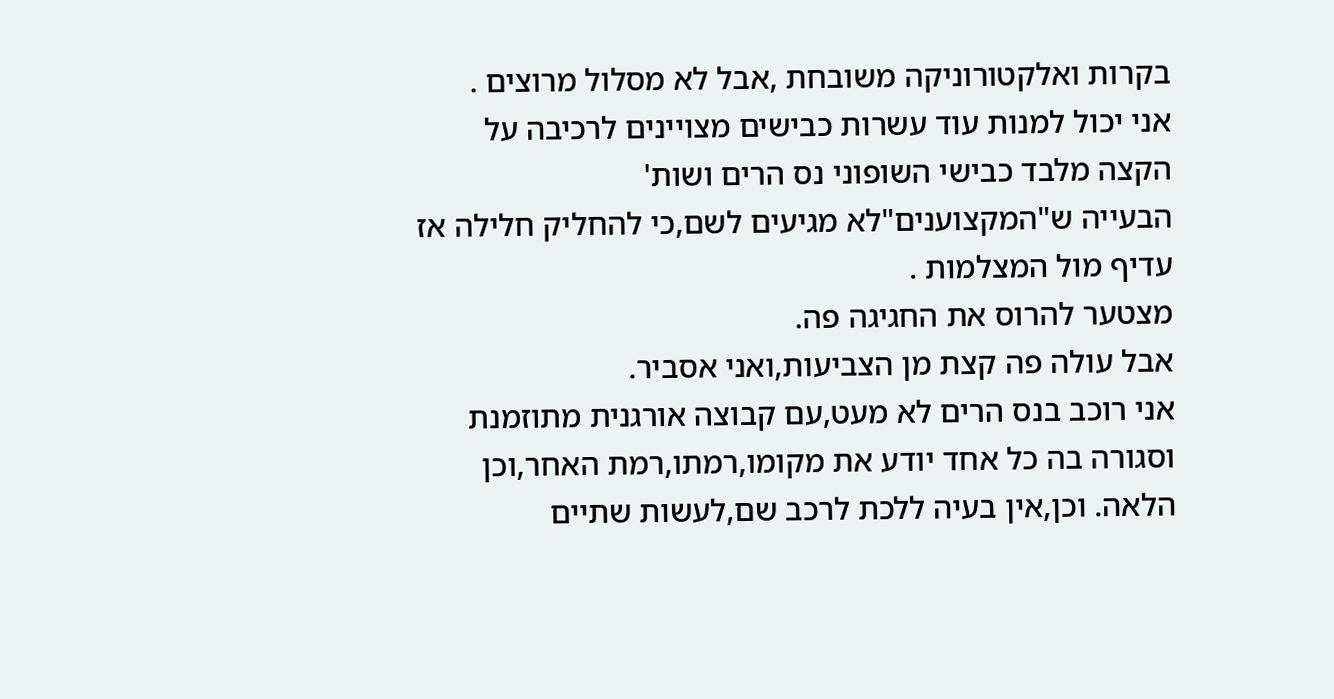בקרות ואלקטורוניקה משובחת ,אבל לא מסלול מרוצים .
אני יכול למנות עוד עשרות כבישים מצויינים לרכיבה על הקצה מלבד כבישי השופוני נס הרים ושות'
הבעייה ש"המקצוענים"לא מגיעים לשם,כי להחליק חלילה אז עדיף מול המצלמות .
מצטער להרוס את החגיגה פה.
אבל עולה פה קצת מן הצביעות,ואני אסביר.
אני רוכב בנס הרים לא מעט,עם קבוצה אורגנית מתוזמנת וסגורה בה כל אחד יודע את מקומו,רמתו,רמת האחר,וכן הלאה. וכן,אין בעיה ללכת לרכב שם,לעשות שתיים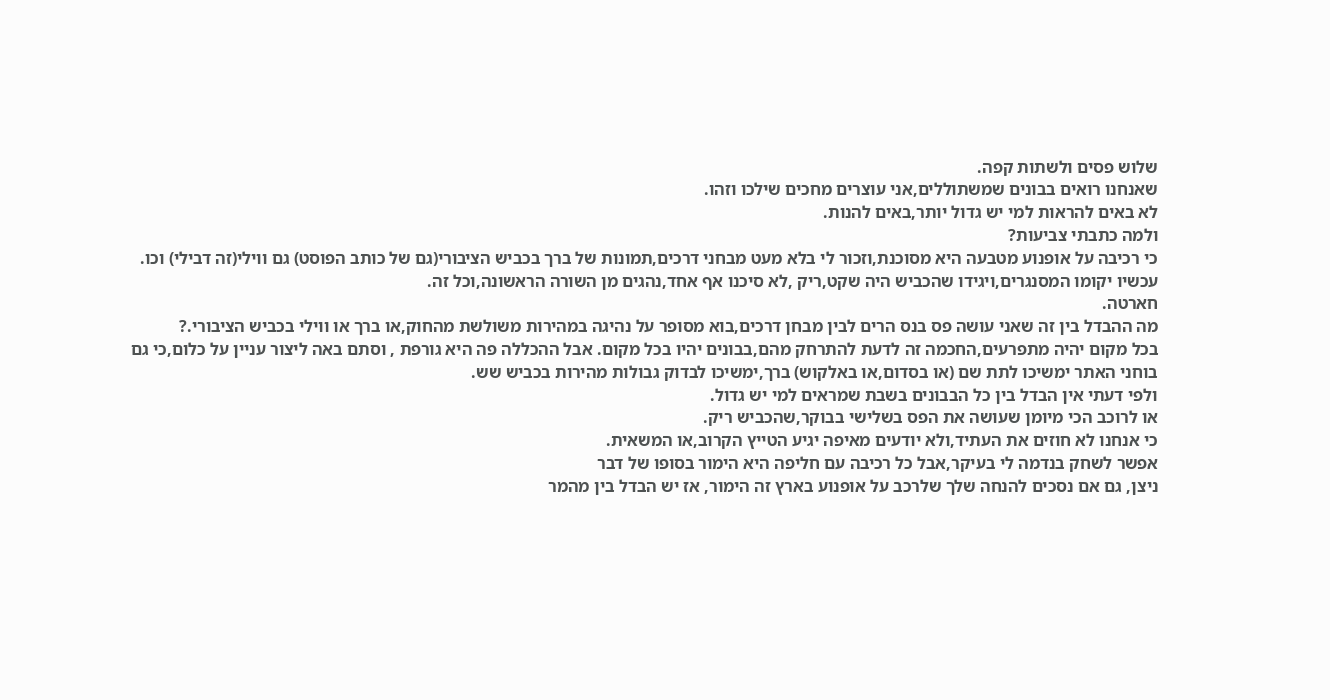שלוש פסים ולשתות קפה.
שאנחנו רואים בבונים שמשתוללים,אני עוצרים מחכים שילכו וזהו.
לא באים להראות למי יש גדול יותר,באים להנות.
ולמה כתבתי צביעות?
כי רכיבה על אופנוע מטבעה היא מסוכנת,וזכור לי בלא מעט מבחני דרכים,תמונות של ברך בכביש הציבורי(גם של כותב הפוסט) גם ווילי(זה דבילי) וכו.
עכשיו יקומו המסנגרים,ויגידו שהכביש היה שקט,ריק ,לא סיכנו אף אחד,נהגים מן השורה הראשונה,וכל זה.
חארטה.
מה ההבדל בין זה שאני עושה פס בנס הרים לבין מבחן דרכים,בוא מסופר על נהיגה במהירות משולשת מהחוק,או ברך או ווילי בכביש הציבורי.?
בכל מקום יהיה מתפרעים,החכמה זה לדעת להתרחק מהם,בבונים יהיו בכל מקום. אבל ההכללה פה היא גורפת , וסתם באה ליצור עניין על כלום,כי גם בוחני האתר ימשיכו לתת שם (או בסדום,או באלקוש) ברך,ימשיכו לבדוק גבולות מהירות בכביש שש.
ולפי דעתי אין הבדל בין כל הבבונים בשבת שמראים למי יש גדול.
או לרוכב הכי מיומן שעושה את הפס בשלישי בבוקר,שהכביש ריק.
כי אנחנו לא חוזים את העתיד,ולא יודעים מאיפה יגיע הטייץ הקרוב,או המשאית.
אפשר לשחק בנדמה לי בעיקר,אבל כל רכיבה עם חליפה היא הימור בסופו של דבר
ניצן, גם אם נסכים להנחה שלך שלרכב על אופנוע בארץ זה הימור, אז יש הבדל בין מהמר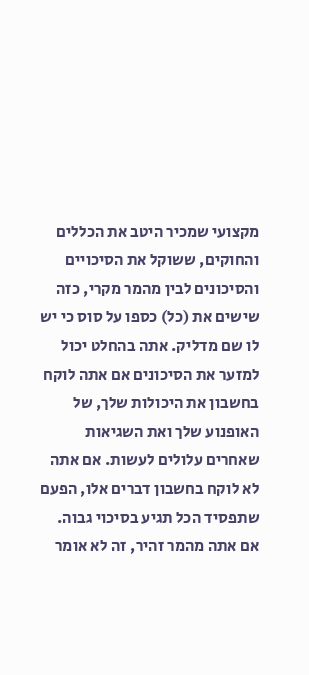מקצועי שמכיר היטב את הכללים והחוקים, ששוקל את הסיכויים והסיכונים לבין מהמר מקרי, כזה שישים את (כל) כספו על סוס כי יש לו שם מדליק. אתה בהחלט יכול למזער את הסיכונים אם אתה לוקח בחשבון את היכולות שלך, של האופנוע שלך ואת השגיאות שאחרים עלולים לעשות. אם אתה לא לוקח בחשבון דברים אלו, הפעם שתפסיד הכל תגיע בסיכוי גבוה. אם אתה מהמר זהיר, זה לא אומר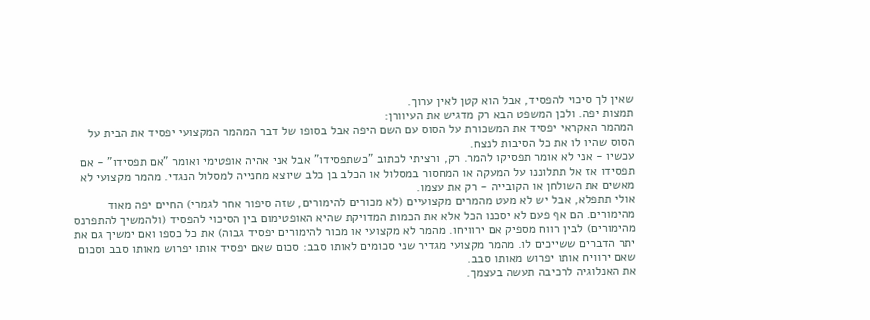שאין לך סיכוי להפסיד, אבל הוא קטן לאין ערוך.
תמצות יפה. ולכן המשפט הבא רק מדגיש את העיוורן:
המהמר האקראי יפסיד את המשכורת על הסוס עם השם היפה אבל בסופו של דבר המהמר המקצועי יפסיד את הבית על הסוס שהיו לו את כל הסיבות לנצח.
עכשיו - אני לא אומר תפסיקו להמר. רק, ורציתי לכתוב "כשתפסידו" אבל אני אהיה אופטימי ואומר "אם תפסידו" - אם תפסידו אז אל תתלוננו על המעקה או המחסור במסלול או הכלב בן כלב שיוצא מחנייה למסלול הנגדי. מהמר מקצועי לא מאשים את השולחן או הקובייה - רק את עצמו.
אולי תתפלא, אבל יש לא מעט מהמרים מקצועיים (לא מכורים להימורים, שזה סיפור אחר לגמרי) החיים יפה מאוד מהימורים. הם אף פעם לא יסכנו הכל אלא את הכמות המדויקת שהיא האופטימום בין הסיכוי להפסיד (ולהמשיך להתפרנס מהימורים) לבין רווח מספיק אם ירוויחו. מהמר לא מקצועי או מכור להימורים יפסיד גבוה) את כל כספו ואם ימשיך גם את יתר הדברים ששייכים לו. מהמר מקצועי מגדיר שני סכומים לאותו סבב: סכום שאם יפסיד אותו יפרוש מאותו סבב וסכום שאם ירוויח אותו יפרוש מאותו סבב.
את האנלוגיה לרכיבה תעשה בעצמך.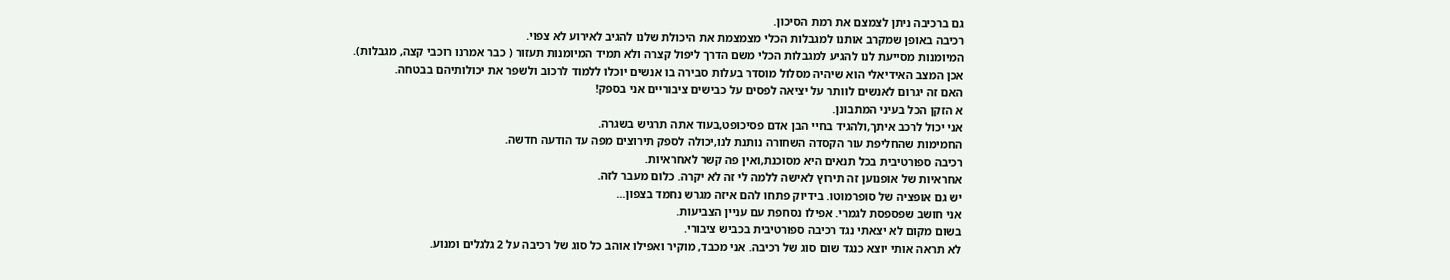גם ברכיבה ניתן לצמצם את רמת הסיכון.
רכיבה באופן שמקרב אותנו למגבלות הכלי מצמצמת את היכולת שלנו להגיב לאירוע לא צפוי.
המיומנות מסייעת לנו להגיע למגבלות הכלי משם הדרך ליפול קצרה ולא תמיד המיומנות תעזור ( כבר אמרנו רוכבי קצה, מגבלות).
אכן המצב האידיאלי הוא שיהיה מסלול מוסדר בעלות סבירה בו אנשים יוכלו ללמוד לרכוב ולשפר את יכולותיהם בבטחה.
האם זה יגרום לאנשים לוותר על יציאה לפסים על כבישים ציבוריים אני בספק!
א הזקן הכל בעיני המתבונן.
אני יכול לרכב איתך,ולהגיד בחיי הבן אדם פסיכופט,בעוד אתה תרגיש בשגרה.
החמימות שהחליפת עור הקסדה השחורה נותנת לנו,יכולה לספק תירוצים מפה עד הודעה חדשה.
רכיבה ספורטיבית בכל תנאים היא מסוכנת,ואין פה קשר לאחראיות.
אחראיות של אופנוען זה תירוץ לאישה ללמה לי זה לא יקרה. כלום מעבר לזה.
יש גם אופציה של סופרמוטו. בידיוק פתחו להם איזה מגרש נחמד בצפון...
אני חושב שפספסת לגמרי. אפילו נסחפת עם עניין הצביעות.
בשום מקום לא יצאתי נגד רכיבה ספורטיבית בכביש ציבורי.
לא תראה אותי יוצא כנגד שום סוג של רכיבה. אני מכבד, מוקיר ואפילו אוהב כל סוג של רכיבה על 2 גלגלים ומנוע.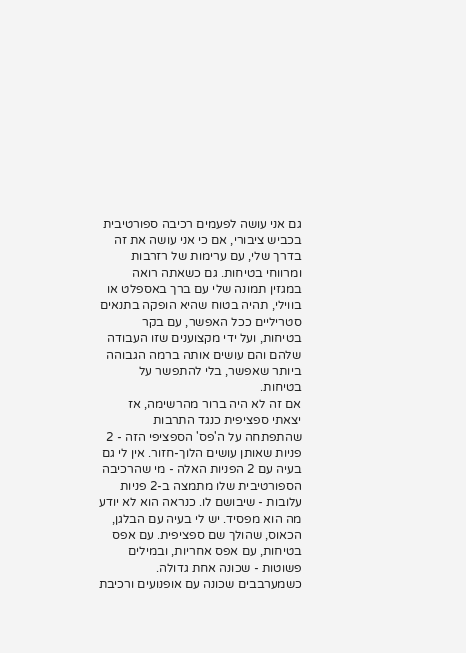גם אני עושה לפעמים רכיבה ספורטיבית בכביש ציבורי, אם כי אני עושה את זה בדרך שלי, עם ערימות של רזרבות ומרווחי בטיחות. גם כשאתה רואה במגזין תמונה שלי עם ברך באספלט או בווילי, תהיה בטוח שהיא הופקה בתנאים סטריליים ככל האפשר, עם בקר בטיחות, ועל ידי מקצוענים שזו העבודה שלהם והם עושים אותה ברמה הגבוהה ביותר שאפשר, בלי להתפשר על בטיחות.
אם זה לא היה ברור מהרשימה, אז יצאתי ספציפית כנגד התרבות שהתפתחה על ה'פס' הספציפי הזה - 2 פניות שאותן עושים הלוך-חזור. אין לי גם בעיה עם 2 הפניות האלה - מי שהרכיבה הספורטיבית שלו מתמצה ב-2 פניות עלובות - שיבושם לו. כנראה הוא לא יודע מה הוא מפסיד. יש לי בעיה עם הבלגן, הכאוס, שהולך שם ספציפית. עם אפס בטיחות, עם אפס אחריות, ובמילים פשוטות - שכונה אחת גדולה. כשמערבבים שכונה עם אופנועים ורכיבת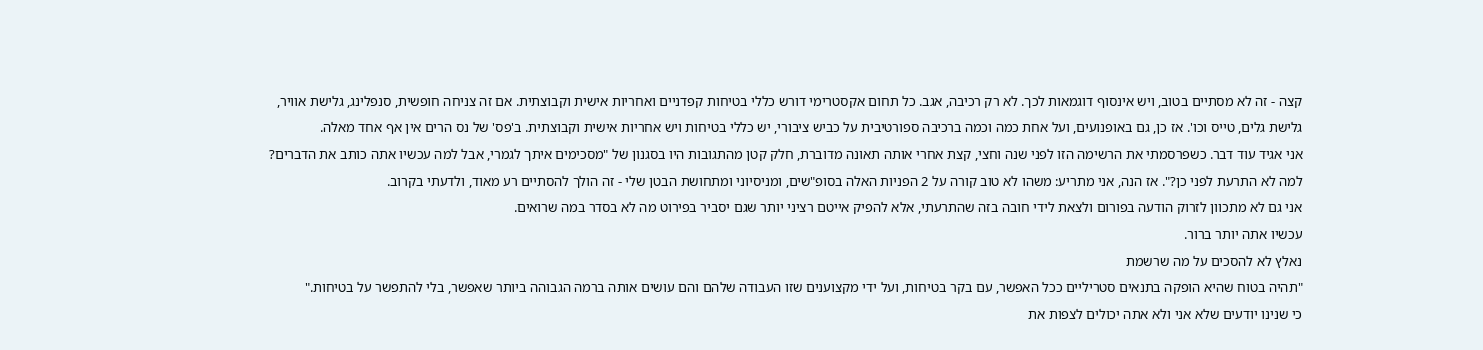קצה - זה לא מסתיים בטוב, ויש אינסוף דוגמאות לכך. לא רק רכיבה, אגב. כל תחום אקסטרימי דורש כללי בטיחות קפדניים ואחריות אישית וקבוצתית. אם זה צניחה חופשית, סנפלינג, גלישת אוויר, גלישת גלים, טייס וכו'. אז כן, גם באופנועים, ועל אחת כמה וכמה ברכיבה ספורטיבית על כביש ציבורי, יש כללי בטיחות ויש אחריות אישית וקבוצתית. ב'פס' של נס הרים אין אף אחד מאלה.
אני אגיד עוד דבר. כשפרסמתי את הרשימה הזו לפני שנה וחצי, קצת אחרי אותה תאונה מדוברת, חלק קטן מהתגובות היו בסגנון של "מסכימים איתך לגמרי, אבל למה עכשיו אתה כותב את הדברים? למה לא התרעת לפני כן?". אז הנה, אני מתריע: משהו לא טוב קורה על 2 הפניות האלה בסופ"שים, ומניסיוני ומתחושת הבטן שלי - זה הולך להסתיים רע מאוד, ולדעתי בקרוב.
אני גם לא מתכוון לזרוק הודעה בפורום ולצאת לידי חובה בזה שהתרעתי, אלא להפיק אייטם רציני יותר שגם יסביר בפירוט מה לא בסדר במה שרואים.
עכשיו אתה יותר ברור.
נאלץ לא להסכים על מה שרשמת
"תהיה בטוח שהיא הופקה בתנאים סטריליים ככל האפשר, עם בקר בטיחות, ועל ידי מקצוענים שזו העבודה שלהם והם עושים אותה ברמה הגבוהה ביותר שאפשר, בלי להתפשר על בטיחות."
כי שנינו יודעים שלא אני ולא אתה יכולים לצפות את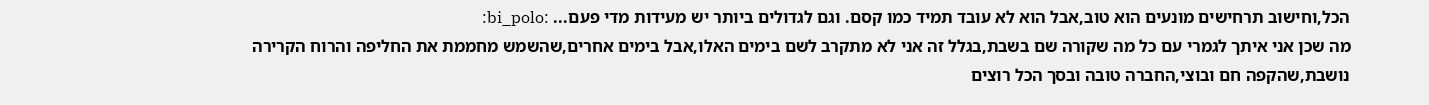הכל,וחישוב תרחישים מונעים הוא טוב,אבל הוא לא עובד תמיד כמו קסם. וגם לגדולים ביותר יש מעידות מדי פעם... :bi_polo:
מה שכן אני איתך לגמרי עם כל מה שקורה שם בשבת,בגלל זה אני לא מתקרב לשם בימים האלו,אבל בימים אחרים,שהשמש מחממת את החליפה והרוח הקרירה נושבת,שהקפה חם ובוצי,החברה טובה ובסך הכל רוצים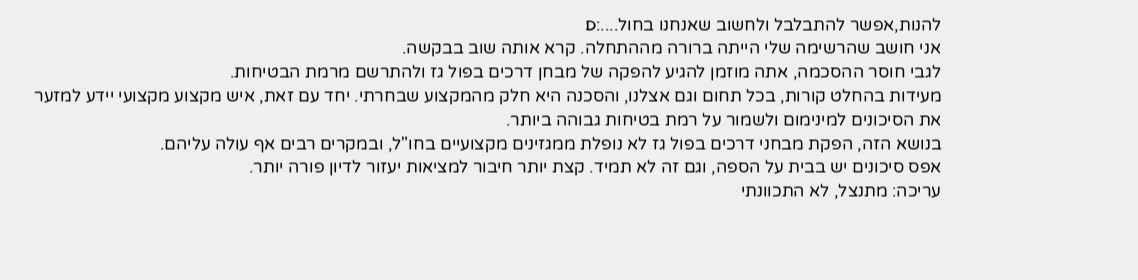להנות,אפשר להתבלבל ולחשוב שאנחנו בחול....:D
אני חושב שהרשימה שלי הייתה ברורה מההתחלה. קרא אותה שוב בבקשה.
לגבי חוסר ההסכמה, אתה מוזמן להגיע להפקה של מבחן דרכים בפול גז ולהתרשם מרמת הבטיחות.
מעידות בהחלט קורות, בכל תחום וגם אצלנו, והסכנה היא חלק מהמקצוע שבחרתי. יחד עם זאת, איש מקצוע מקצועי יידע למזער את הסיכונים למינימום ולשמור על רמת בטיחות גבוהה ביותר.
בנושא הזה, הפקת מבחני דרכים בפול גז לא נופלת ממגזינים מקצועיים בחו"ל, ובמקרים רבים אף עולה עליהם.
אפס סיכונים יש בבית על הספה, וגם זה לא תמיד. קצת יותר חיבור למציאות יעזור לדיון פורה יותר.
עריכה: מתנצל, לא התכוונתי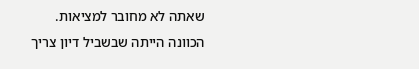שאתה לא מחובר למציאות. הכוונה הייתה שבשביל דיון צריך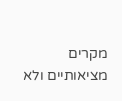מקרים מציאותיים ולא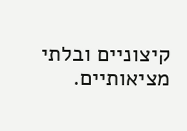קיצוניים ובלתי מציאותיים.